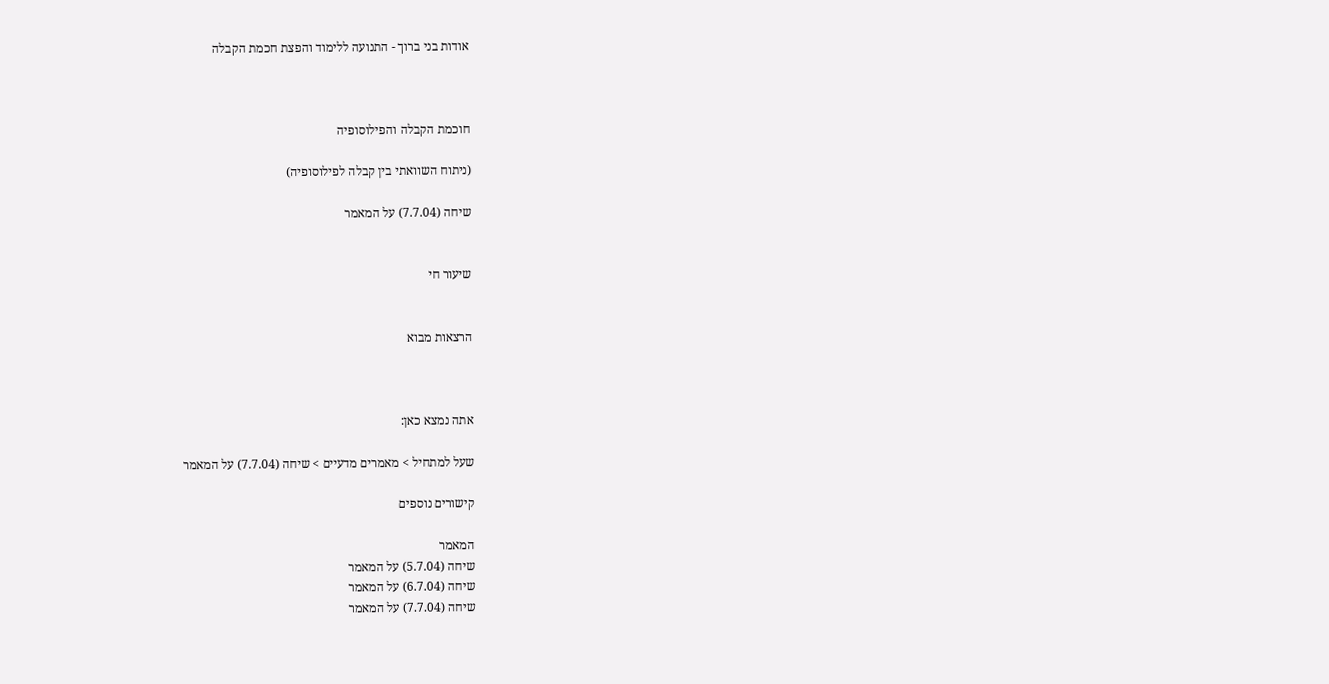אודות בני ברוך - התנועה ללימוד והפצת חכמת הקבלה



חוכמת הקבלה והפילוסופיה

(ניתוח השוואתי בין קבלה לפילוסופיה)

שיחה (7.7.04) על המאמר


שיעור חי


הרצאות מבוא



אתה נמצא כאן:

שעל למתחיל > מאמרים מדעיים > שיחה (7.7.04) על המאמר

קישורים נוספים

המאמר
שיחה (5.7.04) על המאמר
שיחה (6.7.04) על המאמר
שיחה (7.7.04) על המאמר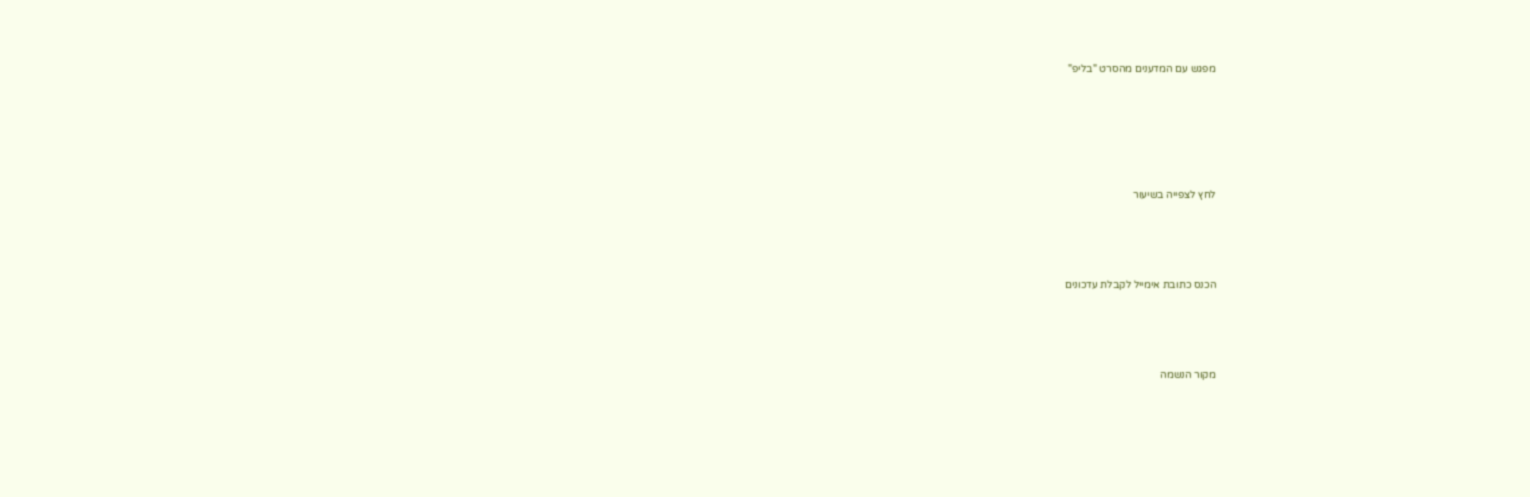מפגש עם המדענים מהסרט "בליפ"






לחץ לצפייה בשיעור




הכנס כתובת אימייל לקבלת עדכונים




מקור הנשמה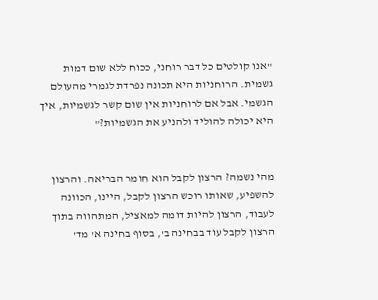"אנו קולטים כל דבר רוחני, ככוח ללא שום דמות גשמית. הרוחניות היא תכונה נפרדת לגמרי מהעולם הגשמי. אבל אם לרוחניות אין שום קשר לגשמיות, איך היא יכולה להוליד ולהניע את הגשמיות?"


מהי נשמה? הרצון לקבל הוא חומר הבריאה. והרצון להשפיע, שאותו רוכש הרצון לקבל, היינו, הכוונה לעבוד, הרצון להיות דומה למאציל, המתהווה בתוך הרצון לקבל עוד בבחינה ב', בסוף בחינה א' מד'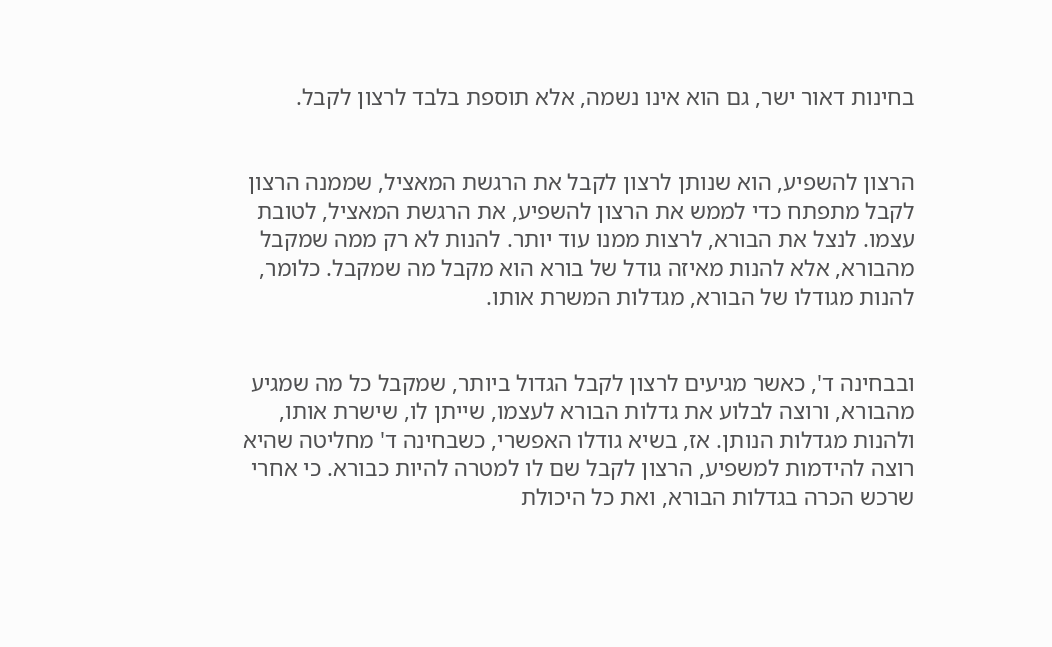בחינות דאור ישר, גם הוא אינו נשמה, אלא תוספת בלבד לרצון לקבל.


הרצון להשפיע, הוא שנותן לרצון לקבל את הרגשת המאציל, שממנה הרצון לקבל מתפתח כדי לממש את הרצון להשפיע, את הרגשת המאציל, לטובת עצמו. לנצל את הבורא, לרצות ממנו עוד יותר. להנות לא רק ממה שמקבל מהבורא, אלא להנות מאיזה גודל של בורא הוא מקבל מה שמקבל. כלומר, להנות מגודלו של הבורא, מגדלות המשרת אותו.


ובבחינה ד', כאשר מגיעים לרצון לקבל הגדול ביותר, שמקבל כל מה שמגיע מהבורא, ורוצה לבלוע את גדלות הבורא לעצמו, שייתן לו, שישרת אותו, ולהנות מגדלות הנותן. אז, בשיא גודלו האפשרי, כשבחינה ד' מחליטה שהיא רוצה להידמות למשפיע, הרצון לקבל שם לו למטרה להיות כבורא. כי אחרי שרכש הכרה בגדלות הבורא, ואת כל היכולת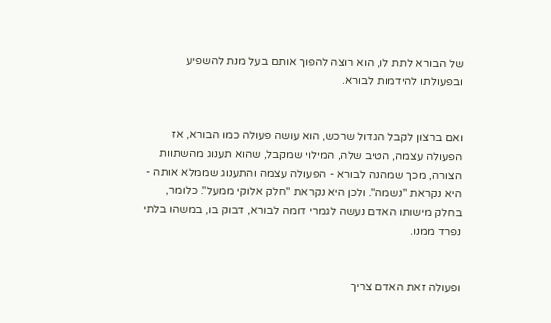של הבורא לתת לו, הוא רוצה להפוך אותם בעל מנת להשפיע ובפעולתו להידמות לבורא.


ואם ברצון לקבל הגדול שרכש, הוא עושה פעולה כמו הבורא, אז הפעולה עצמה, הטיב שלה, המילוי שמקבל, שהוא תענוג מהשתוות הצורה, מכך שמהנה לבורא - הפעולה עצמה והתענוג שממלא אותה - היא נקראת "נשמה". ולכן היא נקראת "חלק אלוקי ממעל". כלומר, בחלק מישותו האדם נעשה לגמרי דומה לבורא, דבוק בו, במשהו בלתי נפרד ממנו.


ופעולה זאת האדם צריך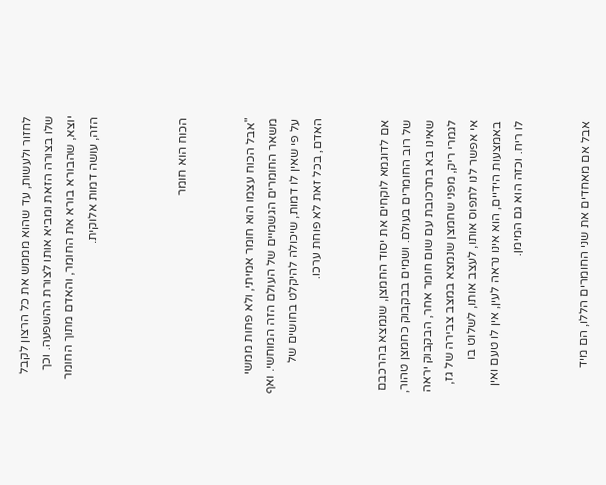לחזור ולעשות, עד שהוא מממש את כל הרצון לקבל שלו בצורה הזאת ומביא אותו לצורת ההשפעה. וכך יוצא, שהבורא בורא את החומר, והאדם מתוך החומר הזה, עושה דמות אלוקית.



הכוח הוא חומר


"אבל הכוח עצמו הוא חומר אמיתי, ולא פחות ממשי משאר החומרים הגשמיים של העולם הזה המוחשי. ואף על פי שאין לו דמות, שיכולה להיקלט בחושים של האדם, בכל זאת לא פוחת ערכו.


אם לדוגמא לוקחים את יסוד החמצן, שנמצא בהרכבם של רוב החומרים בעולם. ושמים בבקבוק כחמצן טהור, שאינו בא בתרכובת עם שום חומר אחר, הבקבוק יראה לגמרי ריק, מפני שחמצן שנמצא במצב צבירה של גז, אי אפשר לנו לתפוס אותו, לעצב אותו, לשלוט בו באמצעות הידיים, הוא אינו נראה לעין, אין לו טעם ואין לו ריח. וכזה הוא גם המימן.


אבל אם מאחדים את שני החומרים הללו, הם מיד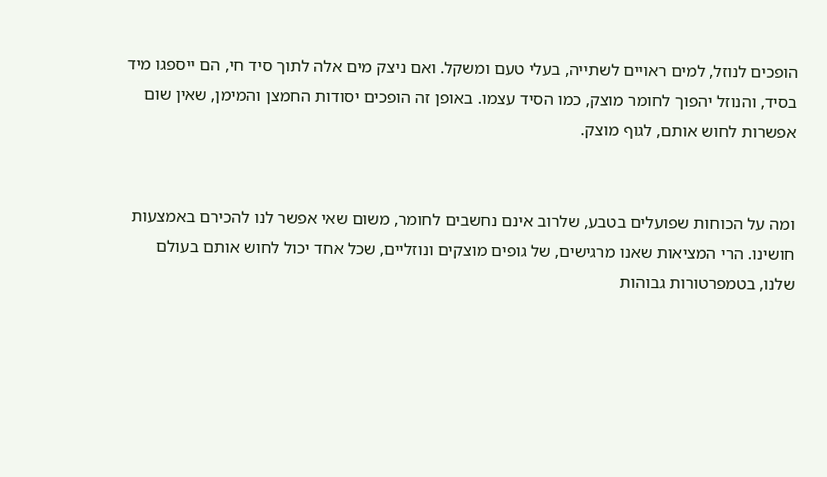הופכים לנוזל, למים ראויים לשתייה, בעלי טעם ומשקל. ואם ניצק מים אלה לתוך סיד חי, הם ייספגו מיד בסיד, והנוזל יהפוך לחומר מוצק, כמו הסיד עצמו. באופן זה הופכים יסודות החמצן והמימן, שאין שום אפשרות לחוש אותם, לגוף מוצק.


ומה על הכוחות שפועלים בטבע, שלרוב אינם נחשבים לחומר, משום שאי אפשר לנו להכירם באמצעות חושינו. הרי המציאות שאנו מרגישים, של גופים מוצקים ונוזליים, שכל אחד יכול לחוש אותם בעולם שלנו, בטמפרטורות גבוהות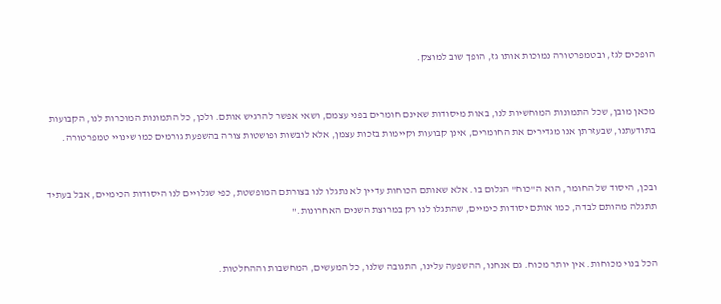הופכים לגז, ובטמפרטורה נמוכות אותו גז, הופך שוב למוצק.


מכאן מובן, שכל התמונות המוחשיות לנו, באות מיסודות שאינם חומרים בפני עצמם, ושאי אפשר להרגיש אותם. ולכן, כל התמונות המוכרות לנו, הקבועות בתודעתנו, שבעזרתן אנו מגדירים את החומרים, אינן קבועות וקיימות בזכות עצמן, אלא לובשות ופושטות צורה בהשפעת גורמים כמו שינויי טמפרטורה.


ובכן, היסוד של החומר, הוא ה"כוח" הגלום בו. אלא שאותם הכוחות עדיין לא נתגלו לנו בצורתם המופשטת, כפי שגלויים לנו היסודות הכימיים, אבל בעתיד תתגלה מהותם לבדה, כמו אותם יסודות כימיים, שהתגלו לנו רק במרוצת השנים האחרונות."


הכל בנוי מכוחות. אין יותר מכוח. גם אנחנו, ההשפעה עלינו, התגובה שלנו, כל המעשים, המחשבות וההחלטות.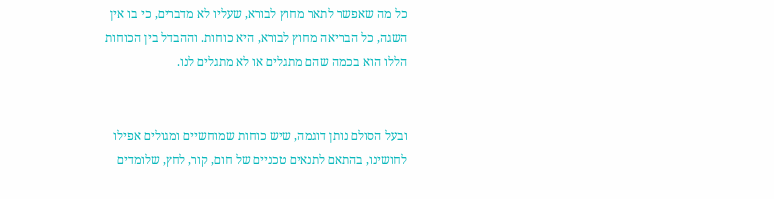כל מה שאפשר לתאר מחוץ לבורא, שעליו לא מדברים, כי בו אין השגה, כל הבריאה מחוץ לבורא, היא כוחות. וההבדל בין הכוחות הללו הוא בכמה שהם מתגלים או לא מתגלים לנו.


ובעל הסולם נותן דוגמה, שיש כוחות שמוחשיים ומגולים אפילו לחושינו, בהתאם לתנאים טכניים של חום, קור, לחץ, שלומדים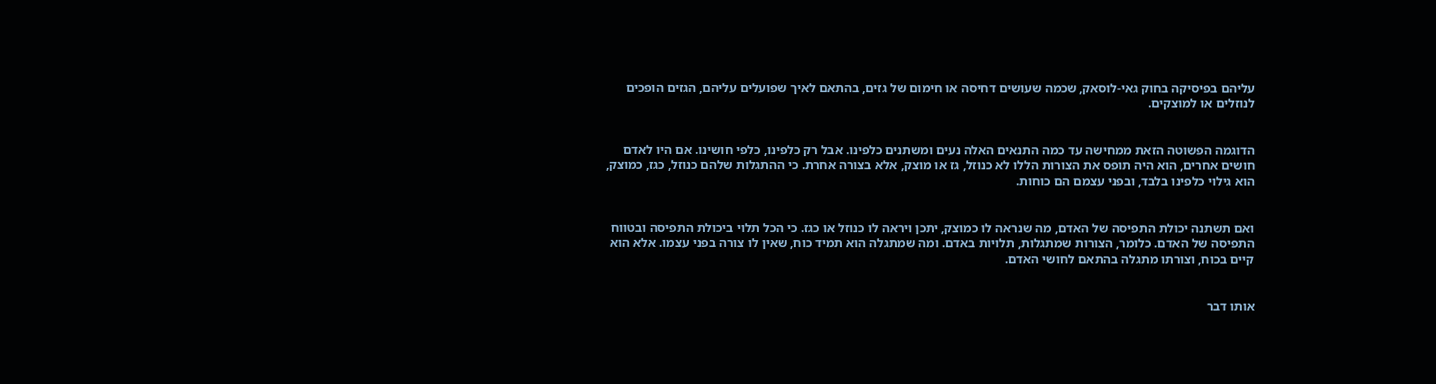עליהם בפיסיקה בחוק גאי-לוסאק, שכמה שעושים דחיסה או חימום של גזים, בהתאם לאיך שפועלים עליהם, הגזים הופכים לנוזלים או למוצקים.


הדוגמה הפשוטה הזאת ממחישה עד כמה התנאים האלה נעים ומשתנים כלפינו. אבל רק כלפינו, כלפי חושינו. אם היו לאדם חושים אחרים, הוא היה תופס את הצורות הללו לא כנוזל, גז או מוצק, אלא בצורה אחרת. כי ההתגלות שלהם כנוזל, כגז, כמוצק, הוא גילוי כלפינו בלבד, ובפני עצמם הם כוחות.


ואם תשתנה יכולת התפיסה של האדם, מה שנראה לו כמוצק, יתכן ויראה לו כנוזל או כגז. כי הכל תלוי ביכולת התפיסה ובטווח התפיסה של האדם. כלומר, הצורות שמתגלות, תלויות באדם. ומה שמתגלה הוא תמיד כוח, שאין לו צורה בפני עצמו. אלא הוא קיים בכוח, וצורתו מתגלה בהתאם לחושי האדם.


אותו דבר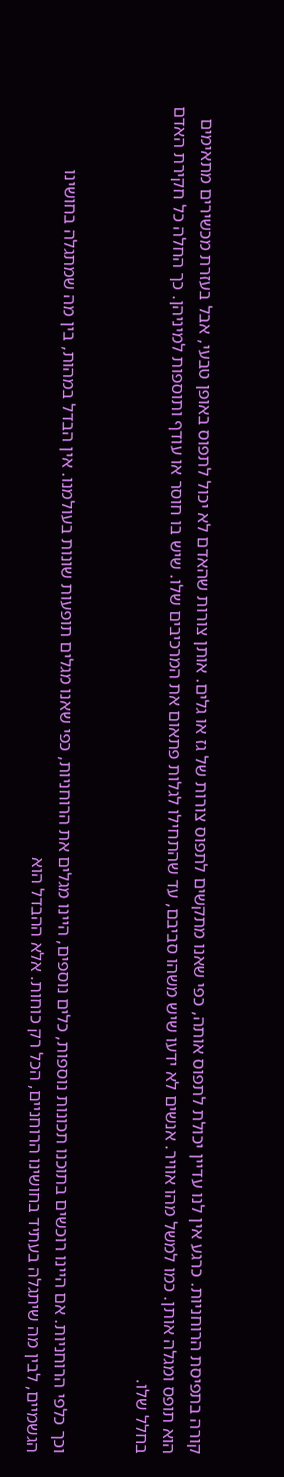קורה בתפיסת הרוחניות. כרגע אין לנו עדיין יכולת לתפוס אותה, כפי שאנו מתקשים לתפוס צורות של גז או גלים. אותן צורות שהאדם לא יכול לתפוס באופן טבעי, אבל בעזרת מכשירים מתאימים הוא תופס ומגלה אותן. כמו למשל מהו אוויר. אנשים לא ידעו שיש משהו סביבם, עד שהתחילו לגלות פתאום את המרכיבים שלו. שיש בו חוסר או עודף ותוספות למיניהן. כך החלה כל חקירת האדם בחלל שלו.


וכך כלפי הרוחניות. אם היינו רוכשים בתוכנו תכונות נוספות, כלים נוספים, היינו מגלים את הרוחניות, כפי שאנו מגלים תופעות שונות בעולמנו. אין הבדל במהות, בין מה שמתגלה בחושינו הגשמיים, לבין מה שיתגלה בעתיד בחושינו הרוחניים, הכל רק כוחות. אלא ההבדל הוא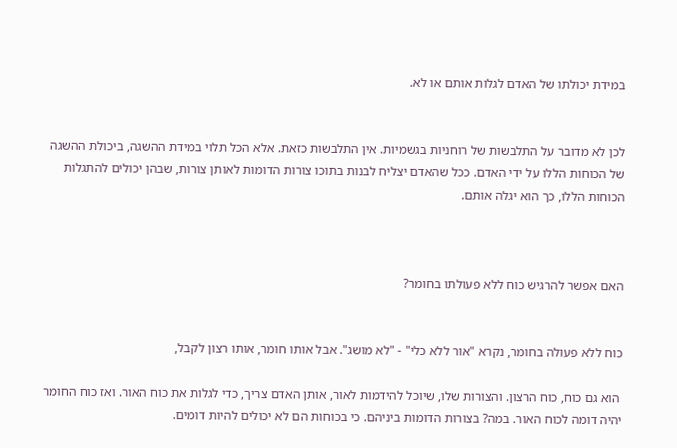במידת יכולתו של האדם לגלות אותם או לא.


לכן לא מדובר על התלבשות של רוחניות בגשמיות. אין התלבשות כזאת. אלא הכל תלוי במידת ההשגה, ביכולת ההשגה של הכוחות הללו על ידי האדם. ככל שהאדם יצליח לבנות בתוכו צורות הדומות לאותן צורות, שבהן יכולים להתגלות הכוחות הללו, כך הוא יגלה אותם.



האם אפשר להרגיש כוח ללא פעולתו בחומר?


כוח ללא פעולה בחומר, נקרא "אור ללא כלי" - "לא מושג". אבל אותו חומר, אותו רצון לקבל,

 הוא גם כוח, כוח הרצון. והצורות שלו, שיוכל להידמות לאור, אותן האדם צריך, כדי לגלות את כוח האור. ואז כוח החומר יהיה דומה לכוח האור. במה? בצורות הדומות ביניהם. כי בכוחות הם לא יכולים להיות דומים.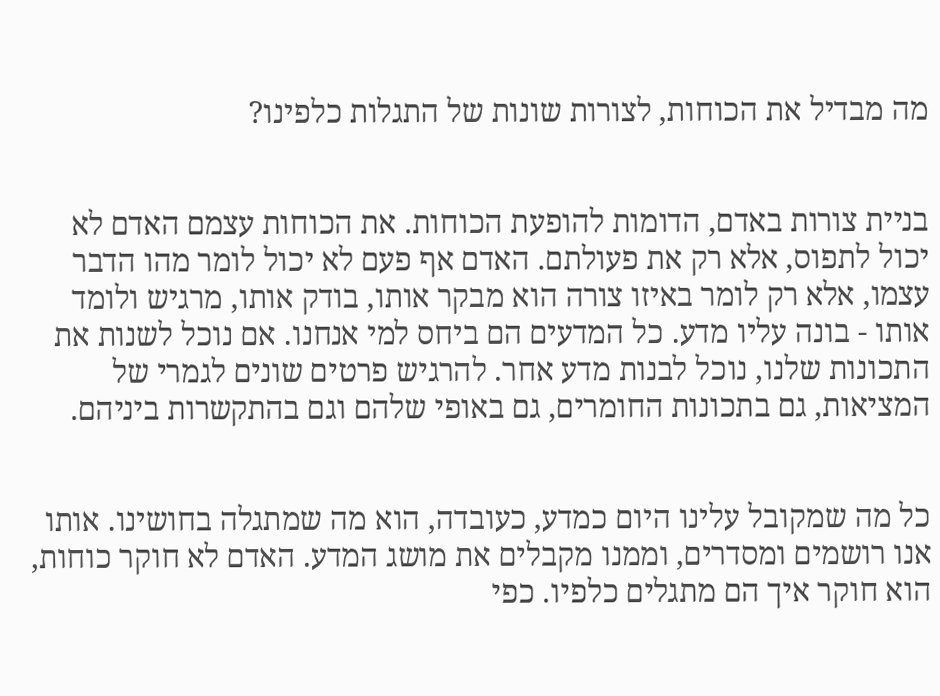מה מבדיל את הכוחות, לצורות שונות של התגלות כלפינו?


בניית צורות באדם, הדומות להופעת הכוחות. את הכוחות עצמם האדם לא יכול לתפוס, אלא רק את פעולתם. האדם אף פעם לא יכול לומר מהו הדבר עצמו, אלא רק לומר באיזו צורה הוא מבקר אותו, בודק אותו, מרגיש ולומד אותו - בונה עליו מדע. כל המדעים הם ביחס למי אנחנו. אם נוכל לשנות את התכונות שלנו, נוכל לבנות מדע אחר. להרגיש פרטים שונים לגמרי של המציאות, גם בתכונות החומרים, גם באופי שלהם וגם בהתקשרות ביניהם.


כל מה שמקובל עלינו היום כמדע, כעובדה, הוא מה שמתגלה בחושינו. אותו אנו רושמים ומסדרים, וממנו מקבלים את מושג המדע. האדם לא חוקר כוחות, הוא חוקר איך הם מתגלים כלפיו. כפי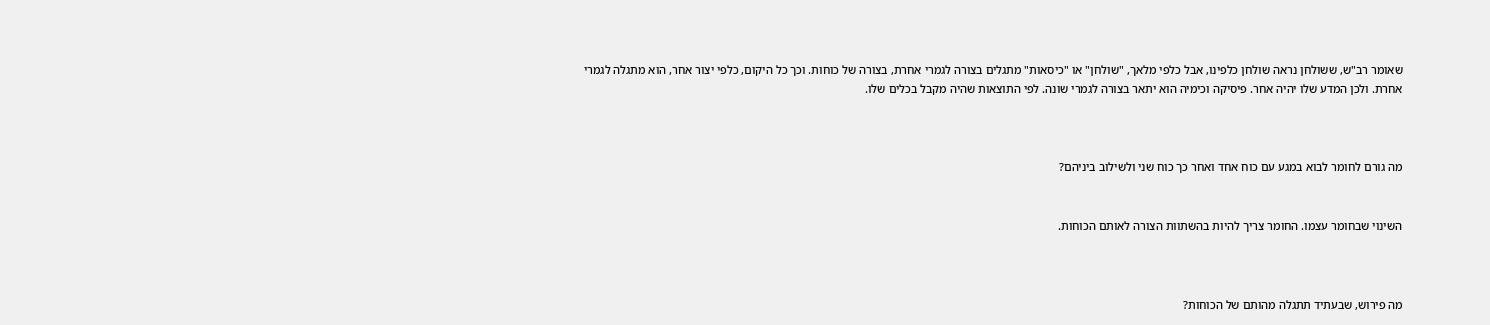שאומר רב"ש, ששולחן נראה שולחן כלפינו, אבל כלפי מלאך, "שולחן" או "כיסאות" מתגלים בצורה לגמרי אחרת, בצורה של כוחות. וכך כל היקום, כלפי יצור אחר, הוא מתגלה לגמרי אחרת. ולכן המדע שלו יהיה אחר. פיסיקה וכימיה הוא יתאר בצורה לגמרי שונה. לפי התוצאות שהיה מקבל בכלים שלו.



מה גורם לחומר לבוא במגע עם כוח אחד ואחר כך כוח שני ולשילוב ביניהם?


השינוי שבחומר עצמו. החומר צריך להיות בהשתוות הצורה לאותם הכוחות.



מה פירוש, שבעתיד תתגלה מהותם של הכוחות?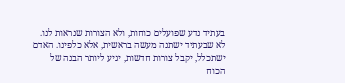בעתיד נדע שפועלים כוחות, ולא הצורות שנראות לנו. לא שבעתיד ישתנה מעשה בראשית, אלא כלפינו. האדם ישתכלל, יקבל צורות חדשות, יגיע ליותר הבנה של הכוח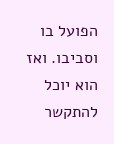הפועל בו וסביבו. ואז הוא יוכל להתקשר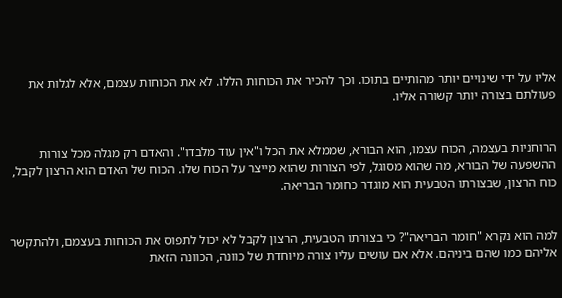אליו על ידי שינויים יותר מהותיים בתוכו. וכך להכיר את הכוחות הללו. לא את הכוחות עצמם, אלא לגלות את פעולתם בצורה יותר קשורה אליו.


הרוחניות בעצמה, הכוח עצמו, הוא הבורא, שממלא את הכל ו"אין עוד מלבדו". והאדם רק מגלה מכל צורות ההשפעה של הבורא, מה שהוא מסוגל, לפי הצורות שהוא מייצר על הכוח שלו. הכוח של האדם הוא הרצון לקבל, כוח הרצון, שבצורתו הטבעית הוא מוגדר כחומר הבריאה.


למה הוא נקרא "חומר הבריאה"? כי בצורתו הטבעית, הרצון לקבל לא יכול לתפוס את הכוחות בעצמם, ולהתקשר אליהם כמו שהם ביניהם. אלא אם עושים עליו צורה מיוחדת של כוונה, הכוונה הזאת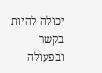יכולה להיות בקשר ובפעולה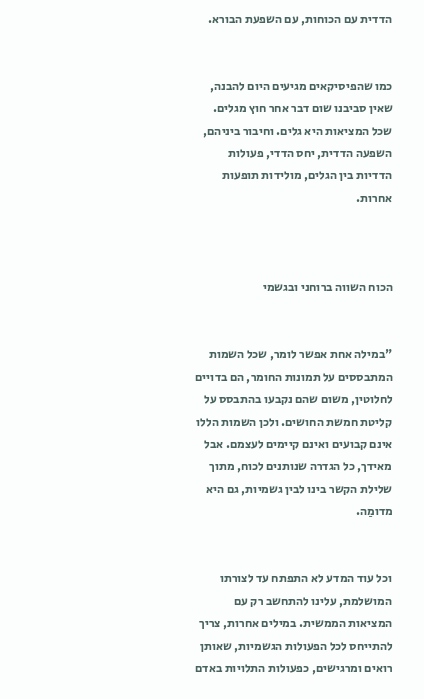הדדית עם הכוחות, עם השפעת הבורא.


כמו שהפיסיקאים מגיעים היום להבנה, שאין סביבנו שום דבר אחר חוץ מגלים. שכל המציאות היא גלים. וחיבור ביניהם, השפעה הדדית, יחס הדדי, פעולות הדדיות בין הגלים, מולידות תופעות אחרות.



הכוח השווה ברוחני ובגשמי


"במילה אחת אפשר לומר, שכל השמות המתבססים על תמונות החומר, הם בדויים לחלוטין, משום שהם נקבעו בהתבסס על קליטת חמשת החושים. ולכן השמות הללו אינם קבועים ואינם קיימים לעצמם. אבל מאידך, כל הגדרה שנותנים לכוח, מתוך שלילת הקשר בינו לבין גשמיות, גם היא מדומַה.


וכל עוד המדע לא התפתח עד לצורתו המושלמת, עלינו להתחשב רק עם המציאות הממשית. במילים אחרות, צריך להתייחס לכל הפעולות הגשמיות, שאותן רואים ומרגישים, כפעולות התלויות באדם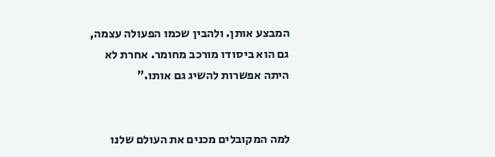המבצע אותן. ולהבין שכמו הפעולה עצמה, גם הוא ביסודו מורכב מחומר. אחרת לא היתה אפשרות להשיג גם אותו."


למה המקובלים מכנים את העולם שלנו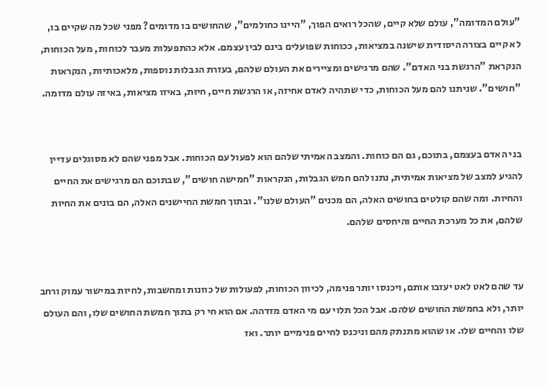"עולם המדומה", עולם שלא קיים, שהכל רואים הפוך, "היינו כחולמים", שהחושים בו מדומים? מפני שכל מה שקיים בו, לא קיים בצורה היסודית שישנה במציאות, ככוחות שפועלים בינם לבין עצמם. אלא כהתפעלות מעבר לכוחות, מעל הכוחות, הנקראת "הרגשת בני האדם". שהם מרגישים ומציירים את העולם שלהם, בעזרת הגבלות נוספות, מלאכותיות, הנקראות "חושים". שניתנו להם מעל הכוחות, כדי שתהיה לאדם אחיזה, או הרגשת חיים, חיוּת, באיזו מציאות, באיזה עולם מדומה.


בני האדם בעצמם, בתוכם, גם הם כוחות. והמצב האמיתי שלהם הוא לפעול עם הכוחות. אבל מפני שהם לא מסוגלים עדיין להגיע למצב של מציאות אמיתית, נתנו להם חמש הגבלות, הנקראות "חמישה חושים", שבתוכם הם מרגישים את החיים והחיות. ומה שהם קולטים בחושים האלה, הם מכנים "העולם שלנו". ובתוך חמשת החיישנים האלה, הם בונים את החיות שלהם, את כל מערכת החיים והיחסים שלהם.


עד שהם לאט לאט יעזבו אותם, ויכנסו יותר פנימה, לכיוון הכוחות, לפעולות של כוונות ומחשבות, לחיות במישור עמוק ורחב יותר, ולא בחמשת החושים שלהם. אבל הכל תלוי עם מי האדם מזדהה. אם הוא חי רק בתוך חמשת החושים שלו, והם העולם שלו והחיים שלו. או שהוא מתנתק מהם וניכנס לחיים פנימיים יותר. ואז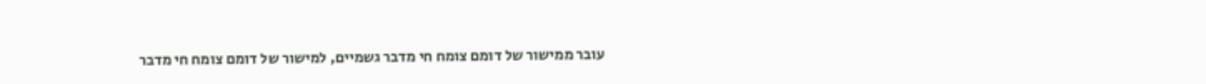עובר ממישור של דומם צומח חי מדבר גשמיים, למישור של דומם צומח חי מדבר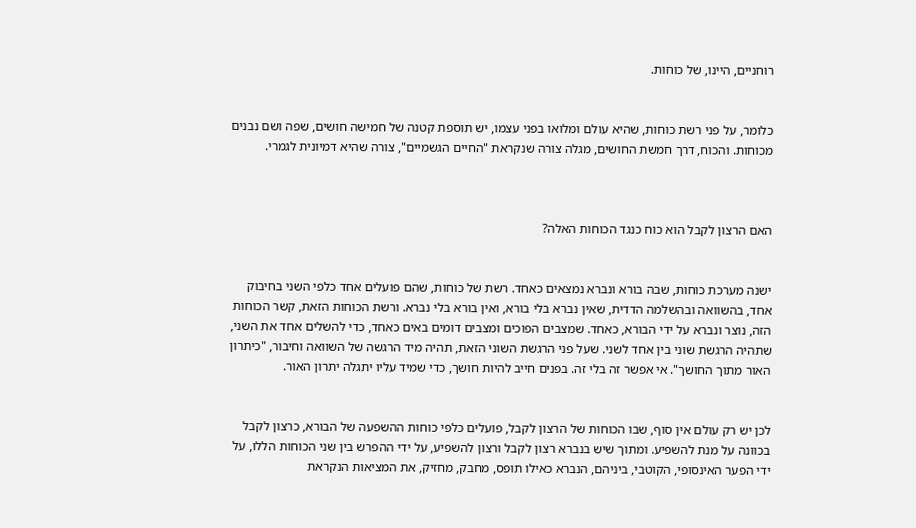רוחניים, היינו, של כוחות.


כלומר, על פני רשת כוחות, שהיא עולם ומלואו בפני עצמו, יש תוספת קטנה של חמישה חושים, שפה ושם נבנים מכוחות. והכוח, דרך חמשת החושים, מגלה צורה שנקראת "החיים הגשמיים", צורה שהיא דמיונית לגמרי.



האם הרצון לקבל הוא כוח כנגד הכוחות האלה?


ישנה מערכת כוחות, שבה בורא ונברא נמצאים כאחד. רשת של כוחות, שהם פועלים אחד כלפי השני בחיבוק אחד, בהשוואה ובהשלמה הדדית, שאין נברא בלי בורא, ואין בורא בלי נברא. ורשת הכוחות הזאת, קשר הכוחות הזה, נוצר ונברא על ידי הבורא, כאחד. שמצבים הפוכים ומצבים דומים באים כאחד, כדי להשלים אחד את השני, שתהיה הרגשת שוני בין אחד לשני. שעל פני הרגשת השוני הזאת, תהיה מיד הרגשה של השוואה וחיבור, "כיתרון האור מתוך החושך". אי אפשר זה בלי זה. בפנים חייב להיות חושך, כדי שמיד עליו יתגלה יתרון האור.


לכן יש רק עולם אין סוף, שבו הכוחות של הרצון לקבל, פועלים כלפי כוחות ההשפעה של הבורא, כרצון לקבל בכוונה על מנת להשפיע. ומתוך שיש בנברא רצון לקבל ורצון להשפיע, על ידי ההפרש בין שני הכוחות הללו, על ידי הפער האינסופי, הקוטבי, ביניהם, הנברא כאילו תופס, מחבק, מחזיק, את המציאות הנקראת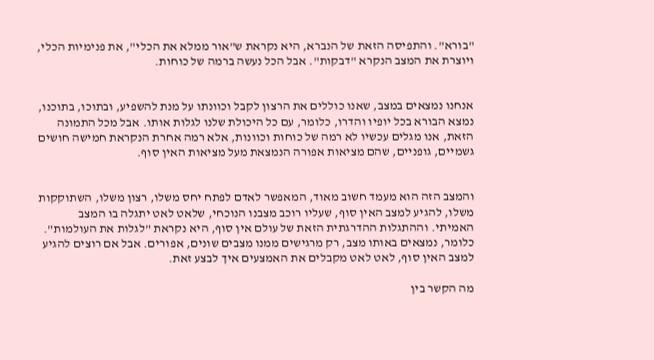"בורא". והתפיסה הזאת של הנברא, היא נקראת ש"אור ממלא את הכלי", את פנימיות הכלי, ויוצרת את המצב הנקרא "דבקות". אבל הכל נעשה ברמה של כוחות.


אנחנו נמצאים במצב, שאנו כוללים את הרצון לקבל וכוונתו על מנת להשפיע, ובתוכו, בתוכנו, נמצא הבורא בכל יופיו והדרו, כלומר, עם כל היכולת שלנו לגלות אותו. אבל מכל התמונה הזאת, אנו מגלים עכשיו לא רמה של כוחות וכוונות, אלא רמה אחרת הנקראת חמישה חושים גשמיים, גופניים, שהם מציאות אפורה הנמצאת מעל מציאות האין סוף.


והמצב הזה הוא מעמד חשוב מאוד, המאפשר לאדם לפתח יחס משלו, רצון משלו, השתוקקות משלו, להגיע למצב האין סוף, שעליו רוכב מצבנו הנוכחי, שלאט לאט יתגלה בו המצב האמיתי. וההתגלות ההדרגתית הזאת של עולם אין סוף, היא נקראת "לגלות את העולמות". כלומר, נמצאים באותו מצב, רק מרגישים ממנו מצבים שונים, אפורים. אבל אם רוצים להגיע למצב האין סוף, לאט לאט מקבלים את האמצעים איך לבצע זאת.

מה הקשר בין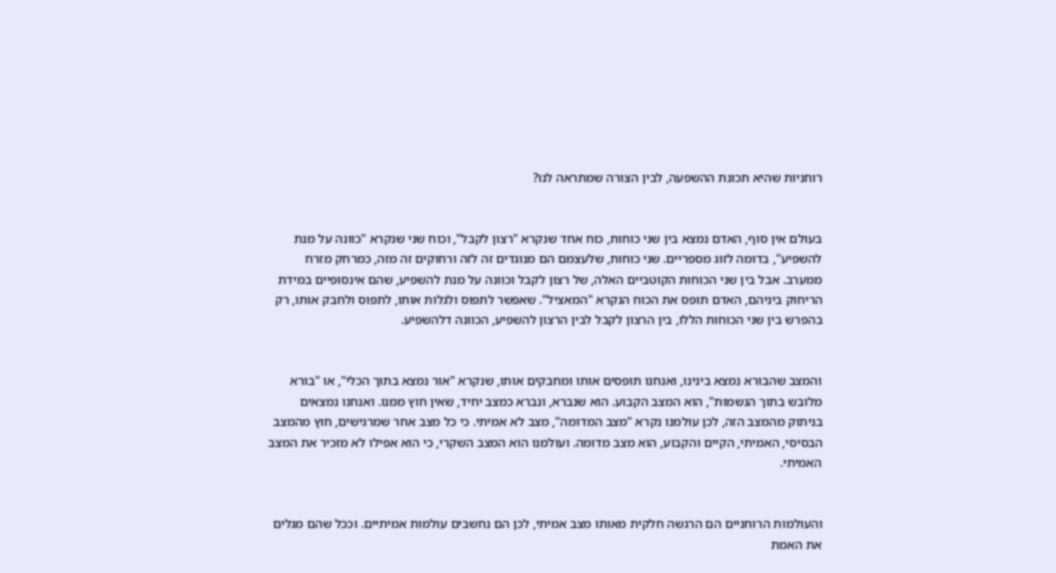רוחניות שהיא תכונת ההשפעה, לבין הצורה שמתראה לנו?


בעולם אין סוף, האדם נמצא בין שני כוחות, כוח אחד שנקרא "רצון לקבל", וכוח שני שנקרא "כוונה על מנת להשפיע", בדומה לזוג מספריים. שני כוחות, שלעצמם הם מנוגדים זה לזה ורחוקים זה מזה, כמרחק מזרח ממערב. אבל בין שני הכוחות הקוטביים האלה, של רצון לקבל וכוונה על מנת להשפיע, שהם אינסופיים במידת הריחוק ביניהם, האדם תופס את הכוח הנקרא "המאציל". שאפשר לתפוס ולגלות אותו, לתפוס ולחבק אותו, רק בהפרש בין שני הכוחות הללו, בין הרצון לקבל לבין הרצון להשפיע, הכוונה דלהשפיע.


והמצב שהבורא נמצא בינינו, ואנחנו תופסים אותו ומחבקים אותו, שנקרא "אור נמצא בתוך הכלי", או "בורא מלובש בתוך הנשמות", הוא המצב הקבוע. הוא שנברא, ונברא כמצב יחיד, שאין חוץ ממנו. ואנחנו נמצאים בניתוק מהמצב הזה, לכן עולמנו נקרא "מצב המדומה", מצב לא אמיתי. כי כל מצב אחר שמרגישים, חוץ מהמצב הבסיסי, האמיתי, הקיים והקבוע, הוא מצב מדומה. ועולמנו הוא המצב השקרי, כי הוא אפילו לא מזכיר את המצב האמיתי.


והעולמות הרוחניים הם הרגשה חלקית מאותו מצב אמיתי, לכן הם נחשבים עולמות אמיתיים. וככל שהם מגלים את האמת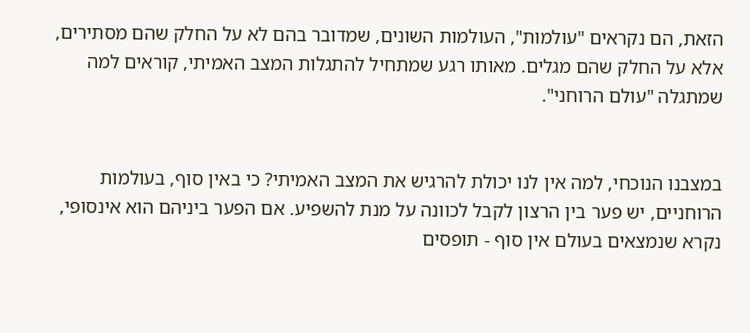הזאת, הם נקראים "עולמות", העולמות השונים, שמדובר בהם לא על החלק שהם מסתירים, אלא על החלק שהם מגלים. מאותו רגע שמתחיל להתגלות המצב האמיתי, קוראים למה שמתגלה "עולם הרוחני".


במצבנו הנוכחי, למה אין לנו יכולת להרגיש את המצב האמיתי? כי באין סוף, בעולמות הרוחניים, יש פער בין הרצון לקבל לכוונה על מנת להשפיע. אם הפער ביניהם הוא אינסופי, נקרא שנמצאים בעולם אין סוף - תופסים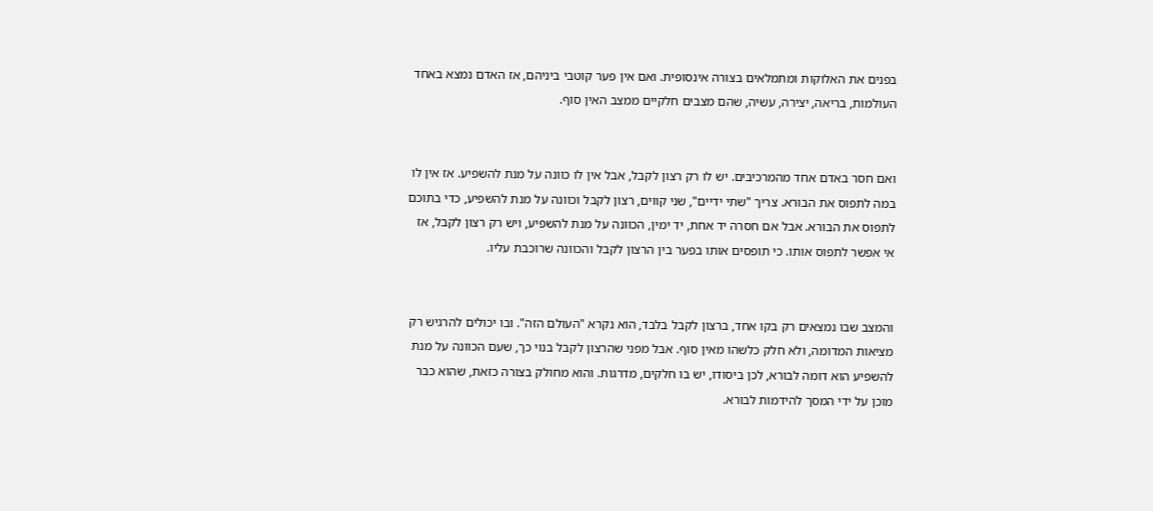בפנים את האלוקות ומתמלאים בצורה אינסופית. ואם אין פער קוטבי ביניהם, אז האדם נמצא באחד העולמות, בריאה, יצירה, עשיה, שהם מצבים חלקיים ממצב האין סוף.


ואם חסר באדם אחד מהמרכיבים. יש לו רק רצון לקבל, אבל אין לו כוונה על מנת להשפיע. אז אין לו במה לתפוס את הבורא. צריך "שתי ידיים", שני קווים, רצון לקבל וכוונה על מנת להשפיע, כדי בתוכם לתפוס את הבורא. אבל אם חסרה יד אחת, יד ימין, הכוונה על מנת להשפיע, ויש רק רצון לקבל, אז אי אפשר לתפוס אותו. כי תופסים אותו בפער בין הרצון לקבל והכוונה שרוכבת עליו.


והמצב שבו נמצאים רק בקו אחד, ברצון לקבל בלבד, הוא נקרא "העולם הזה". ובו יכולים להרגיש רק מציאות המדומה, ולא חלק כלשהו מאין סוף. אבל מפני שהרצון לקבל בנוי כך, שעם הכוונה על מנת להשפיע הוא דומה לבורא, לכן ביסודו, יש בו חלקים, מדרגות. והוא מחולק בצורה כזאת, שהוא כבר מוכן על ידי המסך להידמות לבורא.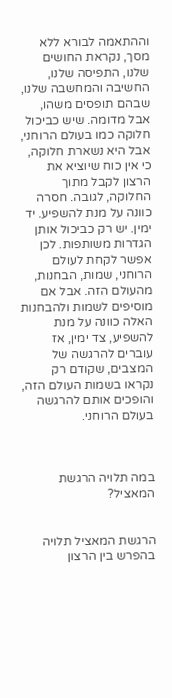וההתאמה לבורא ללא מסך, נקראת החושים שלנו, התפיסה שלנו, החשיבה והמחשבה שלנו, שבהם תופסים משהו, אבל מדומה. שיש כביכול חלוקה כמו בעולם הרוחני, אבל היא נשארת חלוקה, כי אין כוח שיוציא את הרצון לקבל מתוך החלוקה, לגובה. חסרה כוונה על מנת להשפיע. יד ימין. יש רק כביכול אותן הגדרות משותפות. לכן אפשר לקחת לעולם הרוחני, שמות, הבחנות, מהעולם הזה. אבל אם מוסיפים לשמות ולהבחנות האלה כוונה על מנת להשפיע, צד ימין, אז עוברים להרגשה של המצבים, שקודם רק נקראו בשמות העולם הזה, והופכים אותם להרגשה בעולם הרוחני.



במה תלויה הרגשת המאציל?


הרגשת המאציל תלויה בהפרש בין הרצון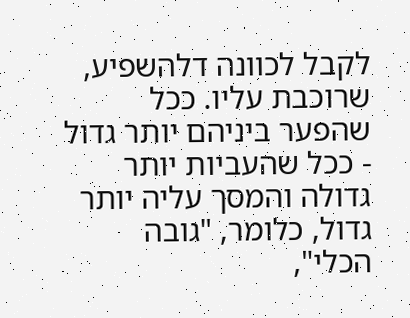לקבל לכוונה דלהשפיע, שרוכבת עליו. ככל שהפער ביניהם יותר גדול - ככל שהעביות יותר גדולה והמסך עליה יותר גדול, כלומר, "גובה הכלי",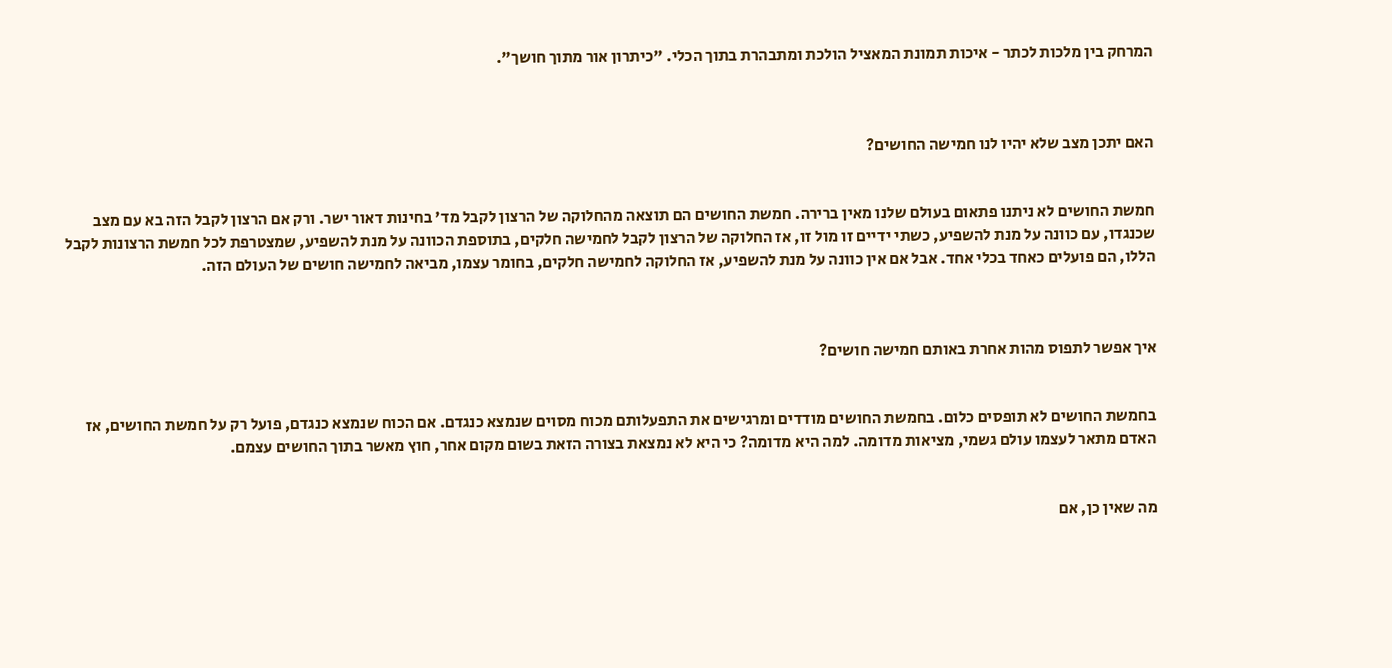המרחק בין מלכות לכתר - איכות תמונת המאציל הולכת ומתבהרת בתוך הכלי. "כיתרון אור מתוך חושך".



האם יתכן מצב שלא יהיו לנו חמישה החושים?


חמשת החושים לא ניתנו פתאום בעולם שלנו מאין ברירה. חמשת החושים הם תוצאה מהחלוקה של הרצון לקבל מד' בחינות דאור ישר. ורק אם הרצון לקבל הזה בא עם מצב שכנגדו, עם כוונה על מנת להשפיע, כשתי ידיים זו מול זו, אז החלוקה של הרצון לקבל לחמישה חלקים, בתוספת הכוונה על מנת להשפיע, שמצטרפת לכל חמשת הרצונות לקבל הללו, הם פועלים כאחד בכלי אחד. אבל אם אין כוונה על מנת להשפיע, אז החלוקה לחמישה חלקים, בחומר עצמו, מביאה לחמישה חושים של העולם הזה.



איך אפשר לתפוס מהות אחרת באותם חמישה חושים?


בחמשת החושים לא תופסים כלום. בחמשת החושים מודדים ומרגישים את התפעלותם מכוח מסוים שנמצא כנגדם. אם הכוח שנמצא כנגדם, פועל רק על חמשת החושים, אז האדם מתאר לעצמו עולם גשמי, מציאות מדומה. למה היא מדומה? כי היא לא נמצאת בצורה הזאת בשום מקום אחר, חוץ מאשר בתוך החושים עצמם.


מה שאין כן, אם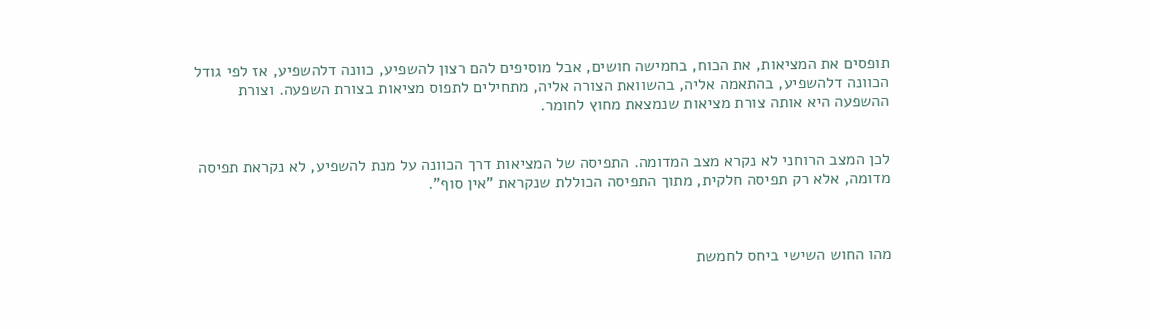תופסים את המציאות, את הכוח, בחמישה חושים, אבל מוסיפים להם רצון להשפיע, כוונה דלהשפיע, אז לפי גודל הכוונה דלהשפיע, בהתאמה אליה, בהשוואת הצורה אליה, מתחילים לתפוס מציאות בצורת השפעה. וצורת ההשפעה היא אותה צורת מציאות שנמצאת מחוץ לחומר.


לכן המצב הרוחני לא נקרא מצב המדומה. התפיסה של המציאות דרך הכוונה על מנת להשפיע, לא נקראת תפיסה מדומה, אלא רק תפיסה חלקית, מתוך התפיסה הכוללת שנקראת "אין סוף".



מהו החוש השישי ביחס לחמשת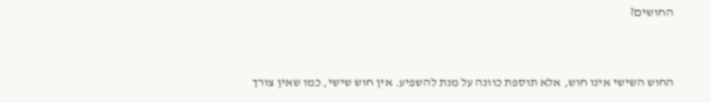החושים?


החוש השישי אינו חוש, אלא תוספת כוונה על מנת להשפיע. אין חוש שישי, כמו שאין צורך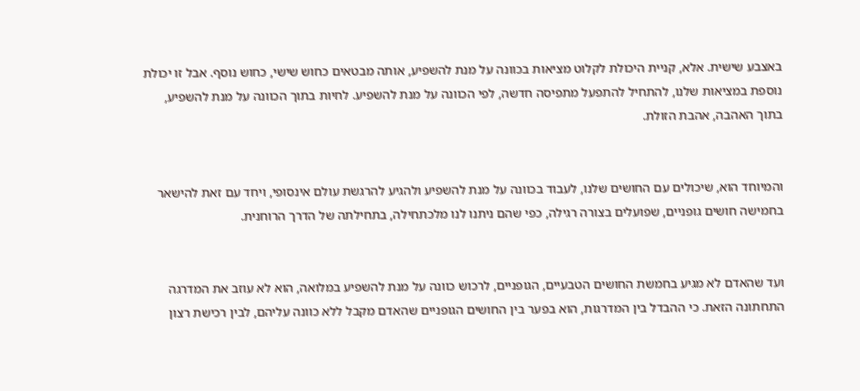באצבע שישית. אלא, קניית היכולת לקלוט מציאות בכוונה על מנת להשפיע, אותה מבטאים כחוש שישי, כחוש נוסף. אבל זו יכולת נוספת במציאות שלנו, להתחיל להתפעל מתפיסה חדשה, לפי הכוונה על מנת להשפיע. לחיות בתוך הכוונה על מנת להשפיע, בתוך האהבה, אהבת הזולת.


והמיוחד הוא, שיכולים עם החושים שלנו, לעבוד בכוונה על מנת להשפיע ולהגיע להרגשת עולם אינסופי, ויחד עם זאת להישאר בחמישה חושים גופניים, שפועלים בצורה רגילה, כפי שהם ניתנו לנו מלכתחילה, בתחילתה של הדרך הרוחנית.


ועד שהאדם לא מגיע בחמשת החושים הטבעיים, הגופניים, לרכוש כוונה על מנת להשפיע במלואה, הוא לא עוזב את המדרגה התחתונה הזאת. כי ההבדל בין המדרגות, הוא בפער בין החושים הגופניים שהאדם מקבל ללא כוונה עליהם, לבין רכישת רצון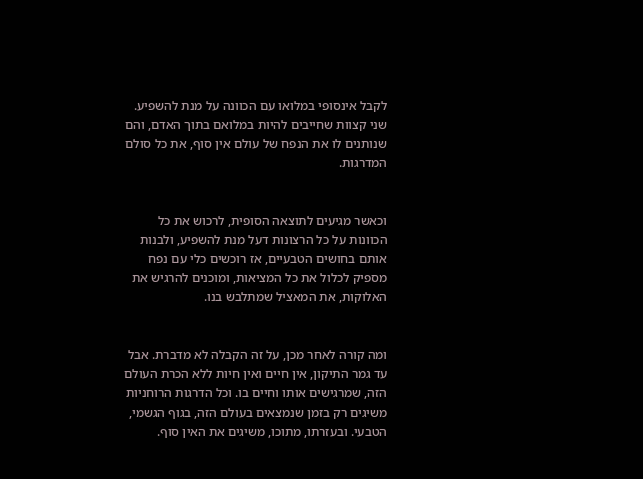לקבל אינסופי במלואו עם הכוונה על מנת להשפיע. שני קצוות שחייבים להיות במלואם בתוך האדם, והם שנותנים לו את הנפח של עולם אין סוף, את כל סולם המדרגות.


וכאשר מגיעים לתוצאה הסופית, לרכוש את כל הכוונות על כל הרצונות דעל מנת להשפיע, ולבנות אותם בחושים הטבעיים, אז רוכשים כלי עם נפח מספיק לכלול את כל המציאות, ומוכנים להרגיש את האלוקות, את המאציל שמתלבש בנו.


ומה קורה לאחר מכן, על זה הקבלה לא מדברת. אבל עד גמר התיקון, אין חיים ואין חיות ללא הכרת העולם הזה, שמרגישים אותו וחיים בו. וכל הדרגות הרוחניות משיגים רק בזמן שנמצאים בעולם הזה, בגוף הגשמי, הטבעי. ובעזרתו, מתוכו, משיגים את האין סוף.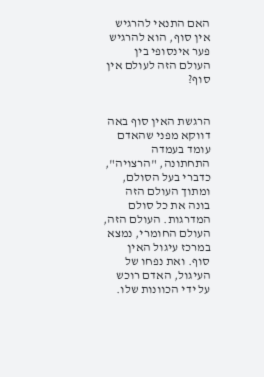האם התנאי להרגיש אין סוף, הוא להרגיש פער אינסופי בין העולם הזה לעולם אין סוף?


הרגשת האין סוף באה דווקא מפני שהאדם עומד בעמדה התחתונה, "הרצויה", כדברי בעל הסולם, ומתוך העולם הזה בונה את כל סולם המדרגות. העולם הזה, העולם החומרי, נמצא במרכז עיגול האין סוף. ואת נפחו של העיגול, האדם רוכש על ידי הכוונות שלו.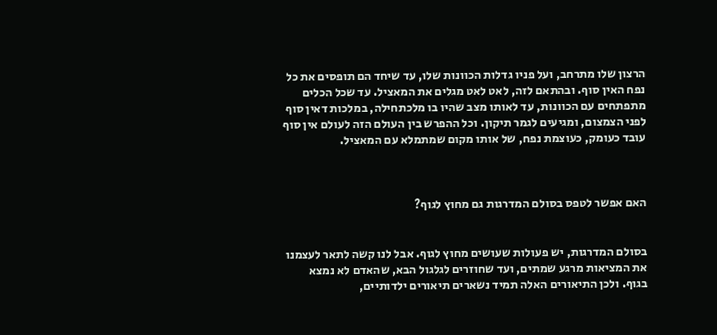הרצון שלו מתרחב, ועל פניו גדלות הכוונות שלו, עד שיחד הם תופסים את כל נפח האין סוף. ובהתאם לזה, לאט לאט מגלים את המאציל. עד שכל הכלים מתפתחים עם הכוונות, עד לאותו מצב שהיו בו מלכתחילה, במלכות דאין סוף לפני הצמצום, ומגיעים לגמר תיקון. וכל ההפרש בין העולם הזה לעולם אין סוף עובד כעומק, כעוצמת נפח, של אותו מקום שמתמלא עם המאציל.



האם אפשר לטפס בסולם המדרגות גם מחוץ לגוף?


בסולם המדרגות, יש פעולות שעושים מחוץ לגוף. אבל לנו קשה לתאר לעצמנו את המציאות מרגע שמתים, ועד שחוזרים לגלגול הבא, שהאדם לא נמצא בגוף. ולכן התיאורים האלה תמיד נשארים תיאורים ילדותיים,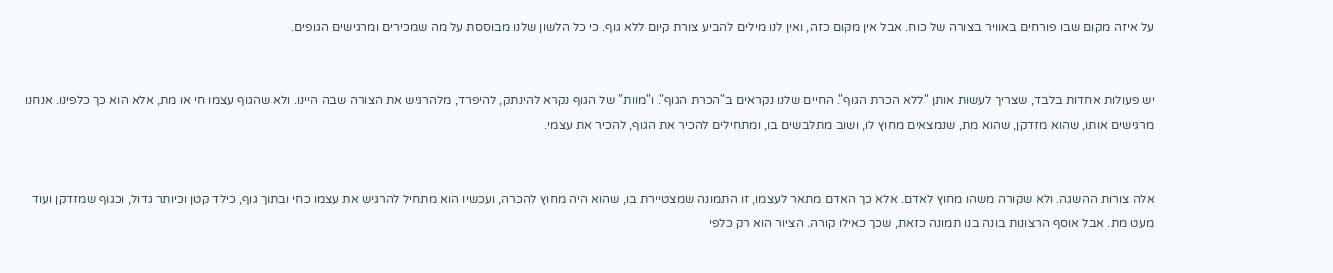על איזה מקום שבו פורחים באוויר בצורה של כוח. אבל אין מקום כזה, ואין לנו מילים להביע צורת קיום ללא גוף. כי כל הלשון שלנו מבוססת על מה שמכירים ומרגישים הגופים.


יש פעולות אחדות בלבד, שצריך לעשות אותן "ללא הכרת הגוף". החיים שלנו נקראים ב"הכרת הגוף". ו"מוות" של הגוף נקרא להינתק, להיפרד, מלהרגיש את הצורה שבה היינו. ולא שהגוף עצמו חי או מת, אלא הוא כך כלפינו. אנחנו מרגישים אותו, שהוא מזדקן, שהוא מת, שנמצאים מחוץ לו, ושוב מתלבשים בו, ומתחילים להכיר את הגוף, להכיר את עצמי.


אלה צורות ההשגה. ולא שקורה משהו מחוץ לאדם. אלא כך האדם מתאר לעצמו, זו התמונה שמצטיירת בו, שהוא היה מחוץ להכרה, ועכשיו הוא מתחיל להרגיש את עצמו כחי ובתוך גוף, כילד קטן וכיותר גדול, וכגוף שמזדקן ועוד מעט מת. אבל אוסף הרצונות בונה בנו תמונה כזאת, שכך כאילו קורה. הציור הוא רק כלפי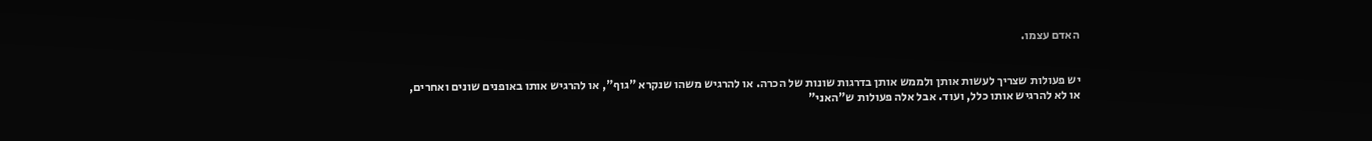האדם עצמו.


יש פעולות שצריך לעשות אותן ולממש אותן בדרגות שונות של הכרה. או להרגיש משהו שנקרא "גוף", או להרגיש אותו באופנים שונים ואחרים, או לא להרגיש אותו כלל, ועוד. אבל אלה פעולות ש"האני"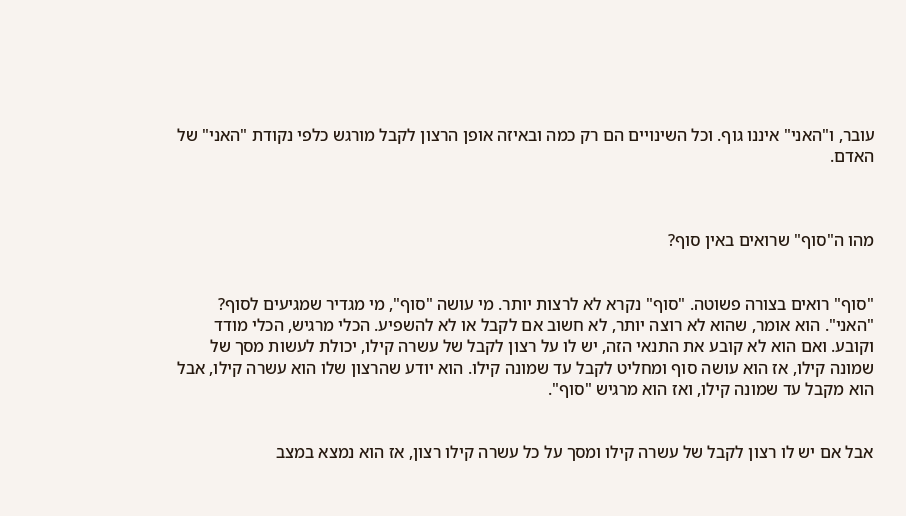עובר, ו"האני" איננו גוף. וכל השינויים הם רק כמה ובאיזה אופן הרצון לקבל מורגש כלפי נקודת "האני" של האדם.



מהו ה"סוף" שרואים באין סוף?


"סוף" רואים בצורה פשוטה. "סוף" נקרא לא לרצות יותר. מי עושה "סוף", מי מגדיר שמגיעים לסוף? "האני". הוא אומר, שהוא לא רוצה יותר, לא חשוב אם לקבל או לא להשפיע. הכלי מרגיש, הכלי מודד וקובע. ואם הוא לא קובע את התנאי הזה, יש לו על רצון לקבל של עשרה קילו, יכולת לעשות מסך של שמונה קילו, אז הוא עושה סוף ומחליט לקבל עד שמונה קילו. הוא יודע שהרצון שלו הוא עשרה קילו, אבל הוא מקבל עד שמונה קילו, ואז הוא מרגיש "סוף".


אבל אם יש לו רצון לקבל של עשרה קילו ומסך על כל עשרה קילו רצון, אז הוא נמצא במצב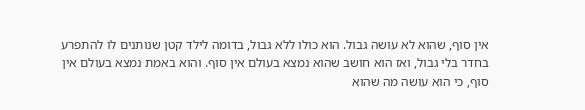אין סוף, שהוא לא עושה גבול. הוא כולו ללא גבול, בדומה לילד קטן שנותנים לו להתפרע בחדר בלי גבול, ואז הוא חושב שהוא נמצא בעולם אין סוף. והוא באמת נמצא בעולם אין סוף, כי הוא עושה מה שהוא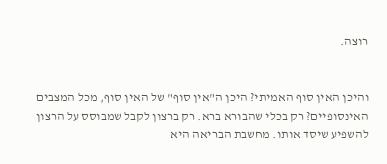רוצה.


והיכן האין סוף האמיתי? היכן ה"אין סוף" של האין סוף, מכל המצבים האינסופיים? רק בכלי שהבורא ברא. רק ברצון לקבל שמבוסס על הרצון להשפיע שיסד אותו. מחשבת הבריאה היא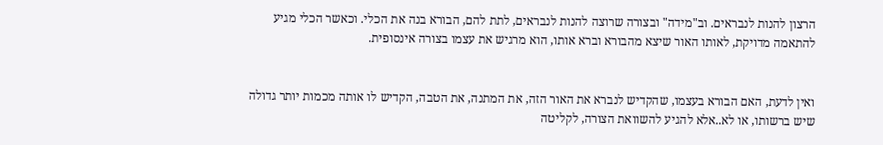הרצון להנות לנבראים. וב"מידה" ובצורה שרוצה להנות לנבראים, לתת להם, הבורא בנה את הכלי. וכאשר הכלי מגיע להתאמה מדויקת, לאותו האור שיצא מהבורא וברא אותו, הוא מרגיש את עצמו בצורה אינסופית.


ואין לדעת, האם הבורא בעצמו, שהקדיש לנברא את האור הזה, את המתנה, את הטבה, הקדיש לו אותה מכמות יותר גדולה שיש ברשותו, או לא..אלא להגיע להשוואת הצורה, לקליטה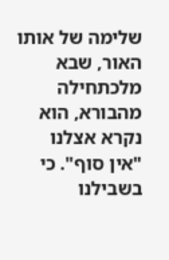שלימה של אותו האור, שבא מלכתחילה מהבורא, הוא נקרא אצלנו "אין סוף". כי בשבילנו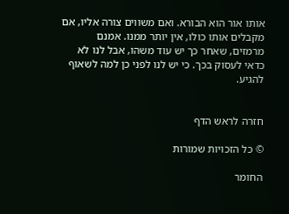אותו אור הוא הבורא. ואם משווים צורה אליו, אם מקבלים אותו כולו, אין יותר ממנו. אמנם מרמזים, שאחר כך יש עוד משהו, אבל לנו לא כדאי לעסוק בכך. כי יש לנו לפני כן למה לשאוף להגיע.


חזרה לראש הדף

© כל הזכויות שמורות

החומר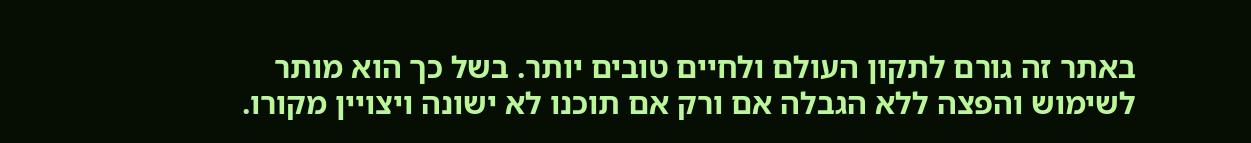באתר זה גורם לתקון העולם ולחיים טובים יותר. בשל כך הוא מותר
לשימוש והפצה ללא הגבלה אם ורק אם תוכנו לא ישונה ויצויין מקורו.